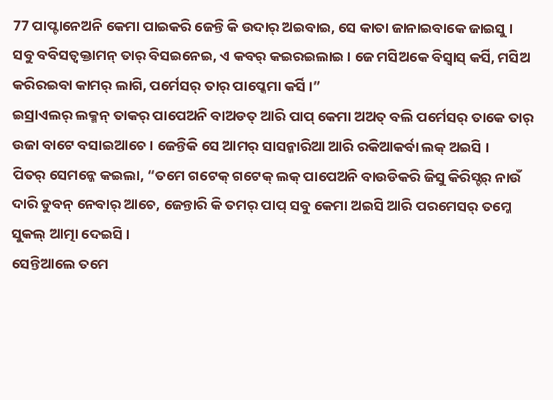77 ପାପ୍ଟାନେଅନି କେମା ପାଇକରି ଜେନ୍ତି କି ଉଦାର୍ ଅଇବାଇ, ସେ କାତା ଜାନାଇବାକେ ଜାଇସୁ ।
ସବୁ ବବିସତ୍ବକ୍ତାମନ୍ ତାର୍ ବିସଇନେଇ, ଏ କବର୍ କଇରଇଲାଇ । ଜେ ମସିଅକେ ବିସ୍ବାସ୍ କର୍ସି, ମସିଅ କରିରଇବା କାମର୍ ଲାଗି, ପର୍ମେସର୍ ତାର୍ ପାପ୍କେମା କର୍ସି ।”
ଇସ୍ରାଏଲର୍ ଲକ୍ମନ୍ ତାକର୍ ପାପେଅନି ବାଅଡତ୍ ଆରି ପାପ୍ କେମା ଅଅତ୍ ବଲି ପର୍ମେସର୍ ତାକେ ତାର୍ ଉଜା ବାଟେ ବସାଇଆଚେ । ଜେନ୍ତିକି ସେ ଆମର୍ ସାସନ୍କାରିଆ ଆରି ରକିଆକର୍ବା ଲକ୍ ଅଇସି ।
ପିତର୍ ସେମନ୍କେ କଇଲା, “ତମେ ଗଟେକ୍ ଗଟେକ୍ ଲକ୍ ପାପେଅନି ବାଉଡିକରି ଜିସୁ କିରିସ୍ଟର୍ ନାଉଁ ଦାରି ଡୁବନ୍ ନେବାର୍ ଆଚେ, ଜେନ୍ତାରି କି ତମର୍ ପାପ୍ ସବୁ କେମା ଅଇସି ଆରି ପରମେସର୍ ତମ୍କେ ସୁକଲ୍ ଆତ୍ମା ଦେଇସି ।
ସେନ୍ତିଆଲେ ତମେ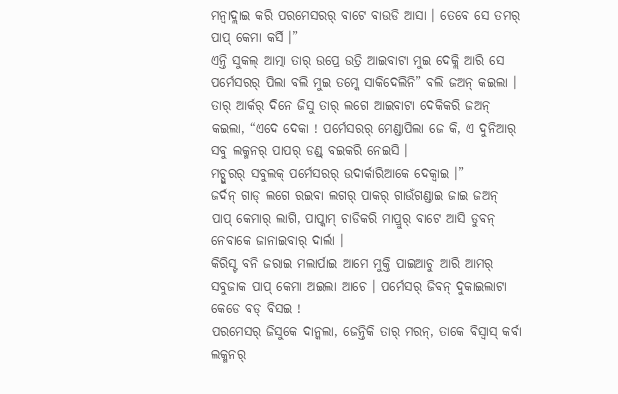ମନ୍ବାଦ୍ଲାଇ କରି ପରମେସରର୍ ବାଟେ ବାଉଡି ଆସା । ତେବେ ସେ ତମର୍ ପାପ୍ କେମା କର୍ସି ।”
ଏନ୍ତି ସୁକଲ୍ ଆତ୍ମା ତାର୍ ଉପ୍ରେ ଉତ୍ରି ଆଇବାଟା ମୁଇ ଦେକ୍ଲି ଆରି ସେ ପର୍ମେସରର୍ ପିଲା ବଲି ମୁଇ ତମ୍କେ ସାକିଦେଲିନି” ବଲି ଜଅନ୍ କଇଲା ।
ତାର୍ ଆର୍କର୍ ଦିନେ ଜିସୁ ତାର୍ ଲଗେ ଆଇବାଟା ଦେକିକରି ଜଅନ୍ କଇଲା, “ଏଦେ ଦେକା ! ପର୍ମେସରର୍ ମେଣ୍ଡାପିଲା ଜେ କି, ଏ ଦୁନିଆର୍ ସବୁ ଲକ୍ମନର୍ ପାପର୍ ଡଣ୍ଡ୍ ବଇକରି ନେଇସି ।
ମଚ୍ପୁରର୍ ସବୁଲକ୍ ପର୍ମେସରର୍ ଉଦାର୍କାରିଆକେ ଦେକ୍ବାଇ ।”
ଜର୍ଦନ୍ ଗାଡ୍ ଲଗେ ରଇବା ଲଗର୍ ପାକର୍ ଗାଉଁଗଣ୍ଡାଇ ଜାଇ ଜଅନ୍ ପାପ୍ କେମାର୍ ଲାଗି, ପାପ୍କାମ୍ ଚାଡିକରି ମାପ୍ରୁର୍ ବାଟେ ଆସି ଡୁବନ୍ ନେବାକେ ଜାନାଇବାର୍ ଦାର୍ଲା ।
କିରିସ୍ଟ ବନି ଜରାଇ ମଲାର୍ପାଇ ଆମେ ମୁକ୍ତି ପାଇଆଚୁ ଆରି ଆମର୍ ସବୁଜାକ ପାପ୍ କେମା ଅଇଲା ଆଚେ । ପର୍ମେସର୍ ଜିବନ୍ ଦୁକାଇଲାଟା କେଡେ ବଡ୍ ବିସଇ !
ପରମେସର୍ ଜିସୁକେ ଦାନ୍କଲା, ଜେନ୍ତିକି ତାର୍ ମରନ୍, ତାକେ ବିସ୍ବାସ୍ କର୍ବା ଲକ୍ମନର୍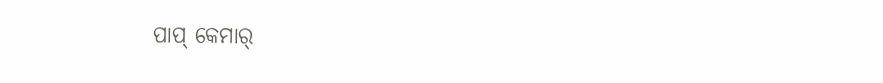ପାପ୍ କେମାର୍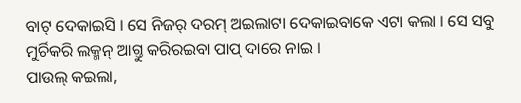ବାଟ୍ ଦେକାଇସି । ସେ ନିଜର୍ ଦରମ୍ ଅଇଲାଟା ଦେକାଇବାକେ ଏଟା କଲା । ସେ ସବୁ ମୁର୍ଚିକରି ଲକ୍ମନ୍ ଆଗ୍ତୁ କରିରଇବା ପାପ୍ ଦାରେ ନାଇ ।
ପାଉଲ୍ କଇଲା,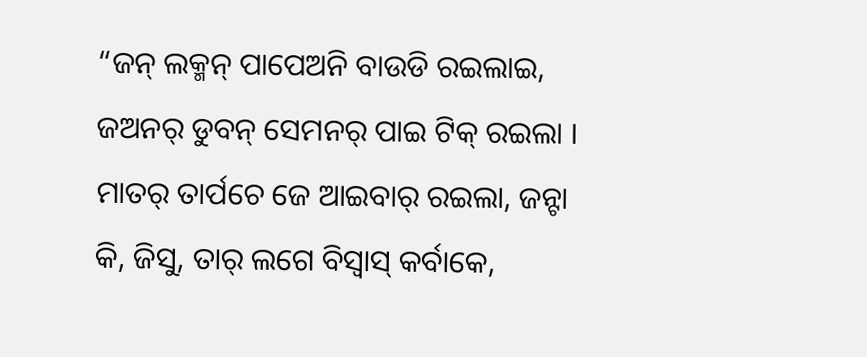“ଜନ୍ ଲକ୍ମନ୍ ପାପେଅନି ବାଉଡି ରଇଲାଇ, ଜଅନର୍ ଡୁବନ୍ ସେମନର୍ ପାଇ ଟିକ୍ ରଇଲା । ମାତର୍ ତାର୍ପଚେ ଜେ ଆଇବାର୍ ରଇଲା, ଜନ୍ଟା କି, ଜିସୁ, ତାର୍ ଲଗେ ବିସ୍ବାସ୍ କର୍ବାକେ,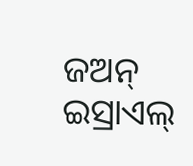ଜଅନ୍ ଇସ୍ରାଏଲ୍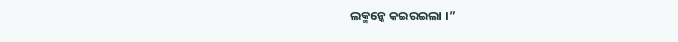ଲକ୍ମନ୍କେ କଇରଇଲା ।”